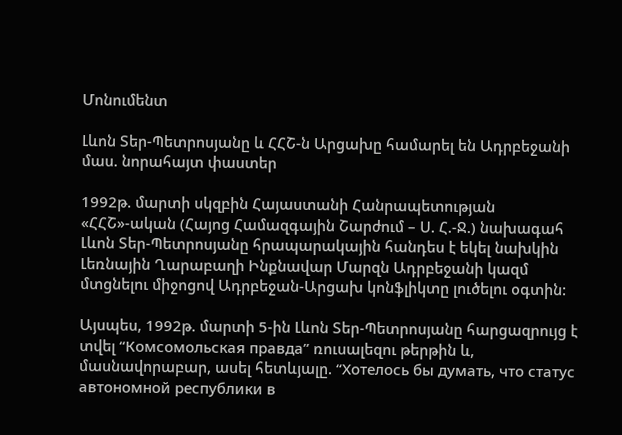Մոնումենտ

Լևոն Տեր-Պետրոսյանը և ՀՀՇ-ն Արցախը համարել են Ադրբեջանի մաս. նորահայտ փաստեր

1992թ. մարտի սկզբին Հայաստանի Հանրապետության «ՀՀՇ»-ական (Հայոց Համազգային Շարժում – Ս. Հ.-Ջ.) նախագահ Լևոն Տեր-Պետրոսյանը հրապարակային հանդես է եկել նախկին Լեռնային Ղարաբաղի Ինքնավար Մարզն Ադրբեջանի կազմ մտցնելու միջոցով Ադրբեջան-Արցախ կոնֆլիկտը լուծելու օգտին:

Այսպես, 1992թ. մարտի 5-ին Լևոն Տեր-Պետրոսյանը հարցազրույց է տվել “Комсомольская правда” ռուսալեզու թերթին և, մասնավորաբար, ասել հետևյալը. “Хотелось бы думать, что статус автономной республики в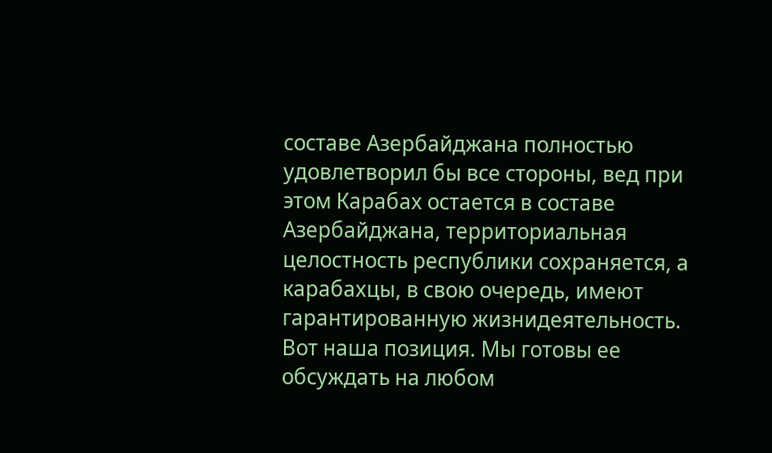составе Азербайджана полностью удовлетворил бы все стороны, вед при этом Карабах остается в составе Азербайджана, территориальная целостность республики сохраняется, а карабахцы, в свою очередь, имеют гарантированную жизнидеятельность. Вот наша позиция. Мы готовы ее обсуждать на любом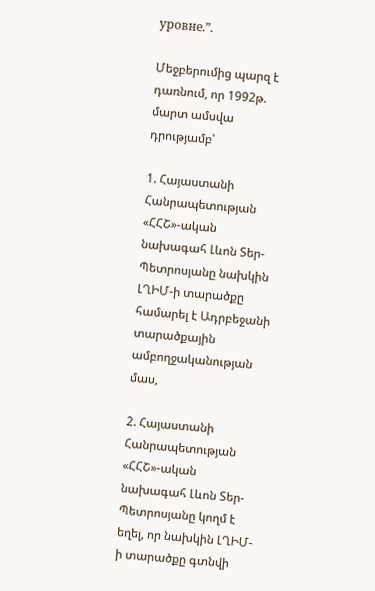уровне.”.

Մեջբերումից պարզ է դառնում, որ 1992թ. մարտ ամսվա դրությամբ՝

1. Հայաստանի Հանրապետության «ՀՀՇ»-ական նախագահ Լևոն Տեր-Պետրոսյանը նախկին ԼՂԻՄ-ի տարածքը համարել է Ադրբեջանի տարածքային ամբողջականության մաս,

2. Հայաստանի Հանրապետության «ՀՀՇ»-ական նախագահ Լևոն Տեր-Պետրոսյանը կողմ է եղել, որ նախկին ԼՂԻՄ-ի տարածքը գտնվի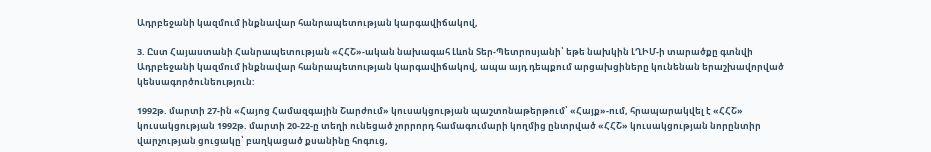Ադրբեջանի կազմում ինքնավար հանրապետության կարգավիճակով,

3. Ըստ Հայաստանի Հանրապետության «ՀՀՇ»-ական նախագահ Լևոն Տեր-Պետրոսյանի՝ եթե նախկին ԼՂԻՄ-ի տարածքը գտնվի Ադրբեջանի կազմում ինքնավար հանրապետության կարգավիճակով, ապա այդ դեպքում արցախցիները կունենան երաշխավորված կենսագործունեություն:

1992թ. մարտի 27-ին «Հայոց Համազգային Շարժում» կուսակցության պաշտոնաթերթում՝ «Հայք»-ում, հրապարակվել է «ՀՀՇ» կուսակցության 1992թ. մարտի 20-22-ը տեղի ունեցած չորրորդ համագումարի կողմից ընտրված «ՀՀՇ» կուսակցության նորընտիր վարչության ցուցակը՝ բաղկացած քսանինը հոգուց,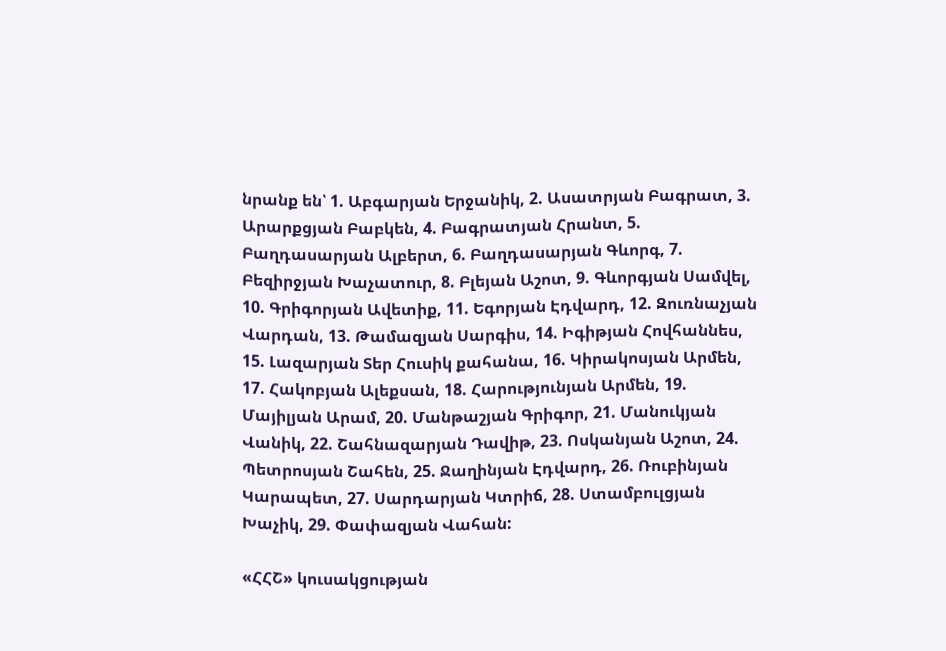նրանք են՝ 1. Աբգարյան Երջանիկ, 2. Ասատրյան Բագրատ, 3. Արարքցյան Բաբկեն, 4. Բագրատյան Հրանտ, 5. Բաղդասարյան Ալբերտ, 6. Բաղդասարյան Գևորգ, 7. Բեզիրջյան Խաչատուր, 8. Բլեյան Աշոտ, 9. Գևորգյան Սամվել, 10. Գրիգորյան Ավետիք, 11. Եգորյան Էդվարդ, 12. Զուռնաչյան Վարդան, 13. Թամազյան Սարգիս, 14. Իգիթյան Հովհաննես, 15. Լազարյան Տեր Հուսիկ քահանա, 16. Կիրակոսյան Արմեն, 17. Հակոբյան Ալեքսան, 18. Հարությունյան Արմեն, 19. Մայիլյան Արամ, 20. Մանթաշյան Գրիգոր, 21. Մանուկյան Վանիկ, 22. Շահնազարյան Դավիթ, 23. Ոսկանյան Աշոտ, 24. Պետրոսյան Շահեն, 25. Ջաղինյան Էդվարդ, 26. Ռուբինյան Կարապետ, 27. Սարդարյան Կտրիճ, 28. Ստամբուլցյան Խաչիկ, 29. Փափազյան Վահան:

«ՀՀՇ» կուսակցության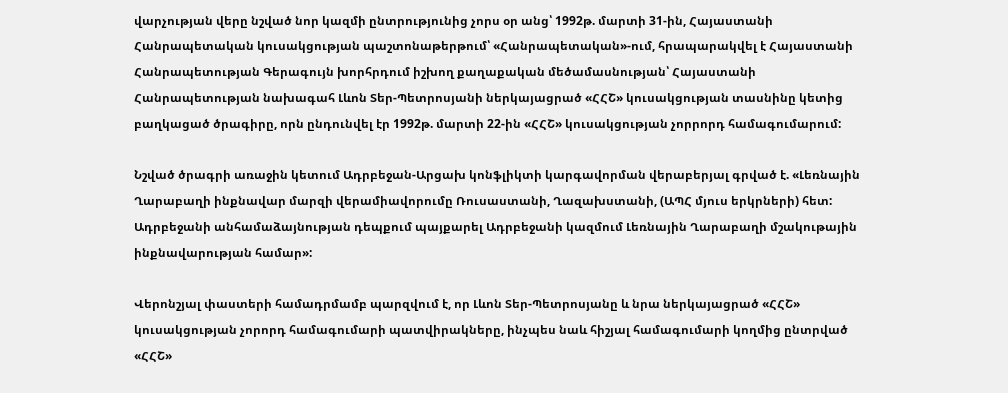վարչության վերը նշված նոր կազմի ընտրությունից չորս օր անց՝ 1992թ. մարտի 31-ին, Հայաստանի Հանրապետական կուսակցության պաշտոնաթերթում՝ «Հանրապետական»-ում, հրապարակվել է Հայաստանի Հանրապետության Գերագույն խորհրդում իշխող քաղաքական մեծամասնության՝ Հայաստանի Հանրապետության նախագահ Լևոն Տեր-Պետրոսյանի ներկայացրած «ՀՀՇ» կուսակցության տասնինը կետից բաղկացած ծրագիրը, որն ընդունվել էր 1992թ. մարտի 22-ին «ՀՀՇ» կուսակցության չորրորդ համագումարում:

Նշված ծրագրի առաջին կետում Ադրբեջան-Արցախ կոնֆլիկտի կարգավորման վերաբերյալ գրված է. «Լեռնային Ղարաբաղի ինքնավար մարզի վերամիավորումը Ռուսաստանի, Ղազախստանի, (ԱՊՀ մյուս երկրների) հետ: Ադրբեջանի անհամաձայնության դեպքում պայքարել Ադրբեջանի կազմում Լեռնային Ղարաբաղի մշակութային ինքնավարության համար»:

Վերոնշյալ փաստերի համադրմամբ պարզվում է, որ Լևոն Տեր-Պետրոսյանը և նրա ներկայացրած «ՀՀՇ» կուսակցության չորորդ համագումարի պատվիրակները, ինչպես նաև հիշյալ համագումարի կողմից ընտրված «ՀՀՇ»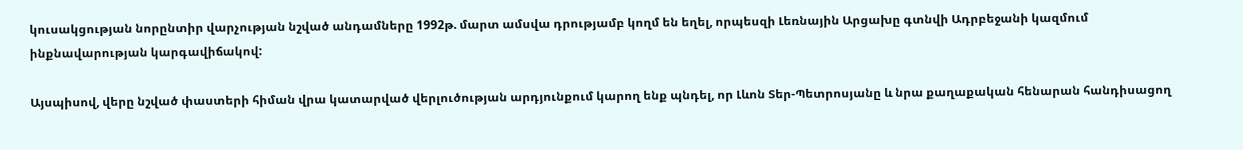կուսակցության նորընտիր վարչության նշված անդամները 1992թ. մարտ ամսվա դրությամբ կողմ են եղել, որպեսզի Լեռնային Արցախը գտնվի Ադրբեջանի կազմում ինքնավարության կարգավիճակով:

Այսպիսով, վերը նշված փաստերի հիման վրա կատարված վերլուծության արդյունքում կարող ենք պնդել, որ Լևոն Տեր-Պետրոսյանը և նրա քաղաքական հենարան հանդիսացող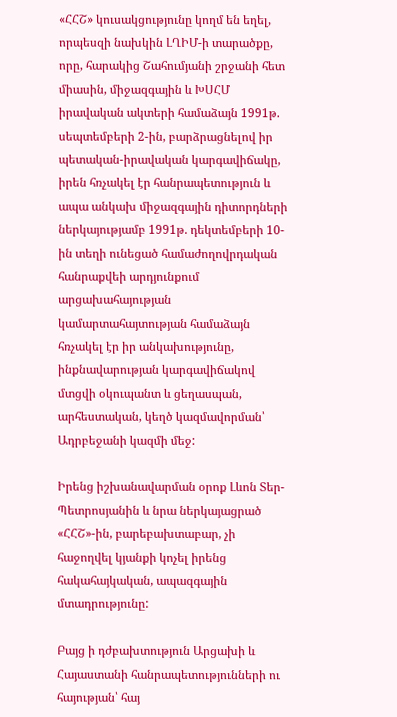«ՀՀՇ» կուսակցությունը կողմ են եղել, որպեսզի նախկին ԼՂԻՄ-ի տարածքը, որը, հարակից Շահումյանի շրջանի հետ միասին, միջազգային և ԽՍՀՄ իրավական ակտերի համաձայն 1991թ. սեպտեմբերի 2-ին, բարձրացնելով իր պետական-իրավական կարգավիճակը, իրեն հռչակել էր հանրապետություն և ապա անկախ միջազգային դիտորդների ներկայությամբ 1991թ. դեկտեմբերի 10-ին տեղի ունեցած համաժողովրդական հանրաքվեի արդյունքում արցախահայության կամարտահայտության համաձայն հռչակել էր իր անկախությունը, ինքնավարության կարգավիճակով մտցվի օկուպանտ և ցեղասպան, արհեստական, կեղծ կազմավորման՝ Ադրբեջանի կազմի մեջ:

Իրենց իշխանավարման օրոք Լևոն Տեր-Պետրոսյանին և նրա ներկայացրած «ՀՀՇ»-ին, բարեբախտաբար, չի հաջողվել կյանքի կոչել իրենց հակահայկական, ապազգային մտադրությունը:

Բայց ի դժբախտություն Արցախի և Հայաստանի հանրապետությունների ու հայության՝ հայ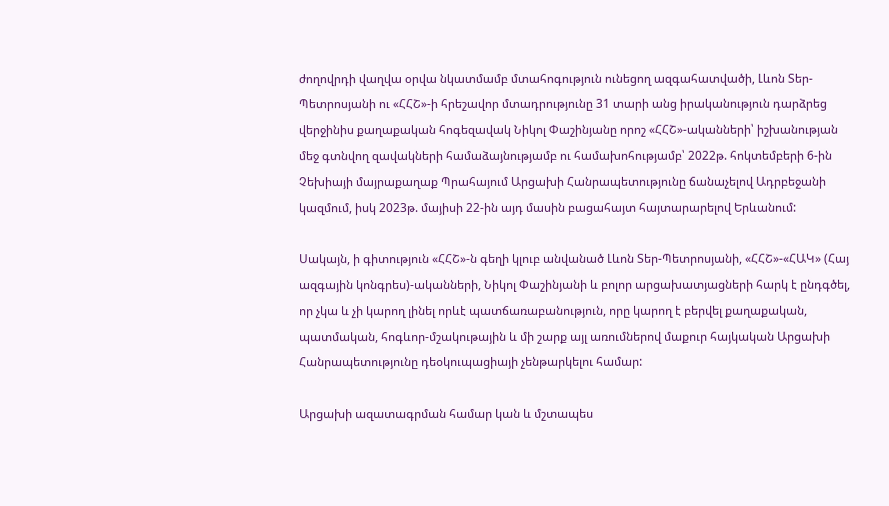ժողովրդի վաղվա օրվա նկատմամբ մտահոգություն ունեցող ազգահատվածի, Լևոն Տեր-Պետրոսյանի ու «ՀՀՇ»-ի հրեշավոր մտադրությունը 31 տարի անց իրականություն դարձրեց վերջինիս քաղաքական հոգեզավակ Նիկոլ Փաշինյանը որոշ «ՀՀՇ»-ականների՝ իշխանության մեջ գտնվող զավակների համաձայնությամբ ու համախոհությամբ՝ 2022թ. հոկտեմբերի 6-ին Չեխիայի մայրաքաղաք Պրահայում Արցախի Հանրապետությունը ճանաչելով Ադրբեջանի կազմում, իսկ 2023թ. մայիսի 22-ին այդ մասին բացահայտ հայտարարելով Երևանում:

Սակայն, ի գիտություն «ՀՀՇ»-ն գեղի կլուբ անվանած Լևոն Տեր-Պետրոսյանի, «ՀՀՇ»-«ՀԱԿ» (Հայ ազգային կոնգրես)-ականների, Նիկոլ Փաշինյանի և բոլոր արցախատյացների հարկ է ընդգծել, որ չկա և չի կարող լինել որևէ պատճառաբանություն, որը կարող է բերվել քաղաքական, պատմական, հոգևոր-մշակութային և մի շարք այլ առումներով մաքուր հայկական Արցախի Հանրապետությունը դեօկուպացիայի չենթարկելու համար:

Արցախի ազատագրման համար կան և մշտապես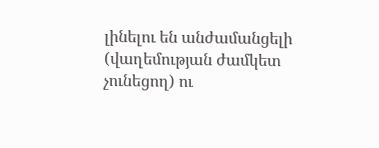լինելու են անժամանցելի (վաղեմության ժամկետ չունեցող) ու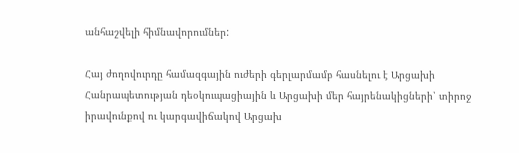անհաշվելի հիմնավորումներ:

Հայ ժողովուրդը համազգային ուժերի գերլարմամբ հասնելու է Արցախի Հանրապետության դեօկուպացիային և Արցախի մեր հայրենակիցների՝ տիրոջ իրավունքով ու կարգավիճակով Արցախ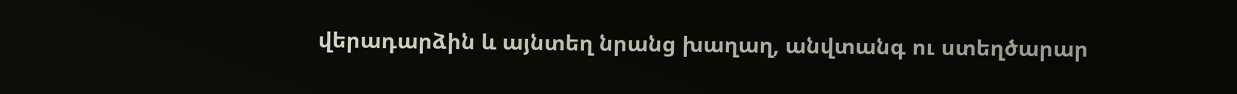վերադարձին և այնտեղ նրանց խաղաղ, անվտանգ ու ստեղծարար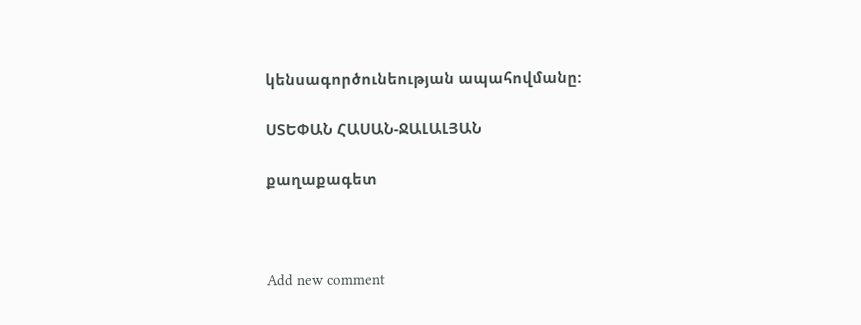կենսագործունեության ապահովմանը:

ՍՏԵՓԱՆ ՀԱՍԱՆ-ՋԱԼԱԼՅԱՆ

քաղաքագետ



Add new comment